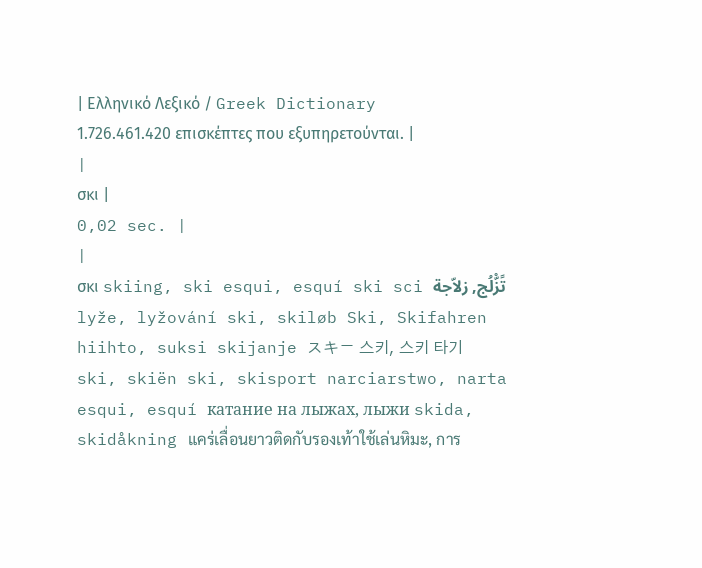| Ελληνικό Λεξικό / Greek Dictionary 1.726.461.420 επισκέπτες που εξυπηρετούνται. |
|
σκι |
0,02 sec. |
|
σκι skiing, ski esqui, esquí ski sci تًزّْلُج, زلاّجة lyže, lyžování ski, skiløb Ski, Skifahren hiihto, suksi skijanje スキー 스키, 스키 타기 ski, skiën ski, skisport narciarstwo, narta esqui, esquí катание на лыжах, лыжи skida, skidåkning แคร่เลื่อนยาวติดกับรองเท้าใช้เล่นหิมะ, การ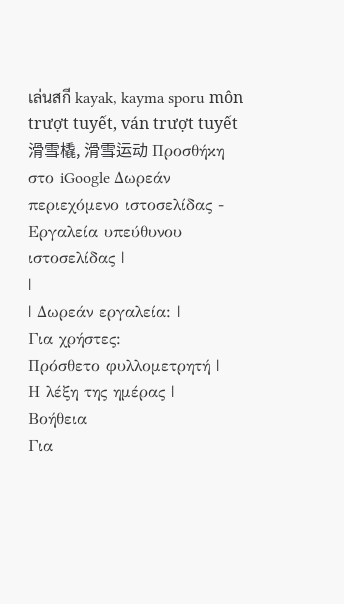เล่นสกี kayak, kayma sporu môn trượt tuyết, ván trượt tuyết 滑雪橇, 滑雪运动 Προσθήκη στο iGoogle Δωρεάν περιεχόμενο ιστοσελίδας - Εργαλεία υπεύθυνου ιστοσελίδας |
|
| Δωρεάν εργαλεία: |
Για χρήστες:
Πρόσθετο φυλλομετρητή |
Η λέξη της ημέρας |
Βοήθεια
Για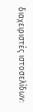διαχειριστές ιστοσελίδων: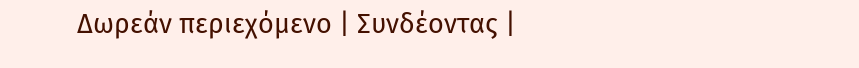Δωρεάν περιεχόμενο | Συνδέοντας |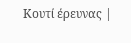Κουτί έρευνας |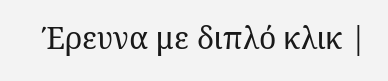Έρευνα με διπλό κλικ |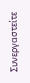Συνεργαστείτε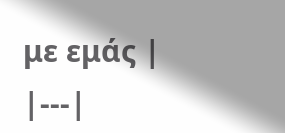με εμάς |
|---|